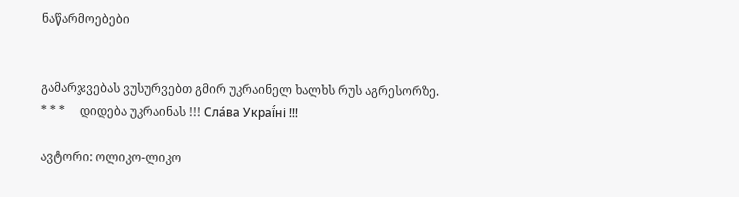ნაწარმოებები


გამარჯვებას ვუსურვებთ გმირ უკრაინელ ხალხს რუს აგრესორზე.     * * *     დიდება უკრაინას !!! Сла́ва Украї́ні !!!

ავტორი: ოლიკო-ლიკო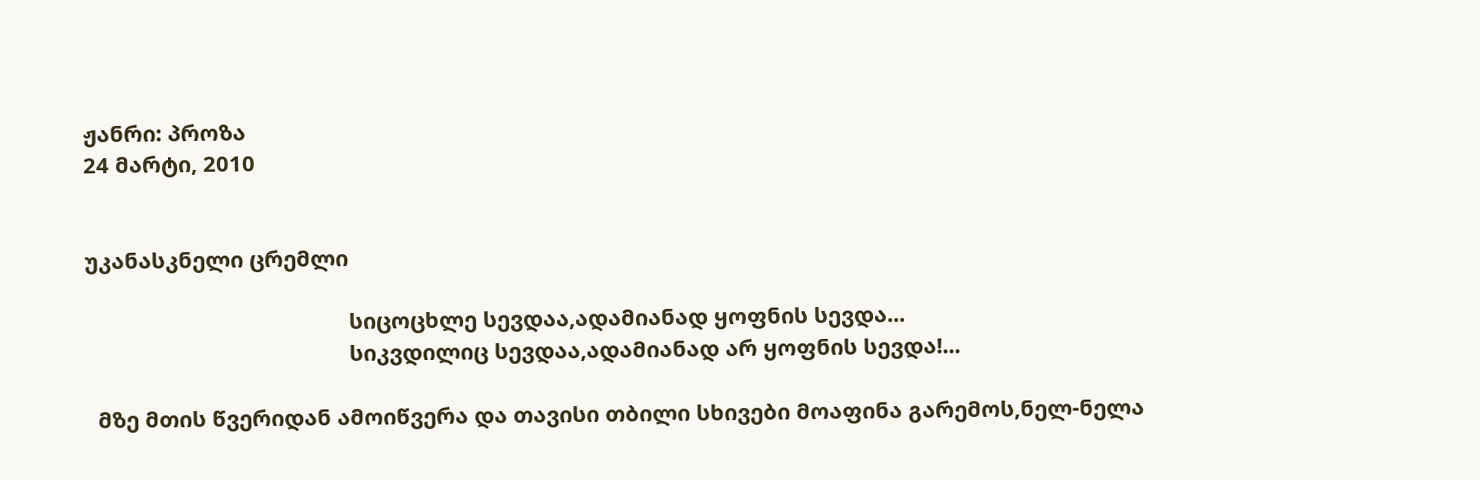ჟანრი: პროზა
24 მარტი, 2010


უკანასკნელი ცრემლი

                                            სიცოცხლე სევდაა,ადამიანად ყოფნის სევდა...
                                            სიკვდილიც სევდაა,ადამიანად არ ყოფნის სევდა!...

  მზე მთის წვერიდან ამოიწვერა და თავისი თბილი სხივები მოაფინა გარემოს,ნელ-ნელა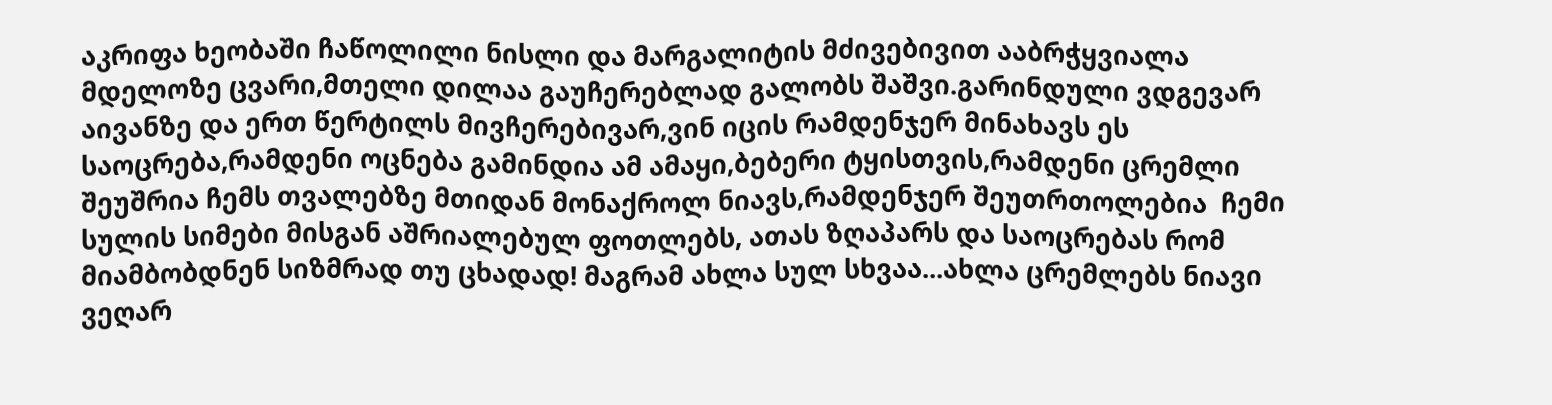აკრიფა ხეობაში ჩაწოლილი ნისლი და მარგალიტის მძივებივით ააბრჭყვიალა მდელოზე ცვარი,მთელი დილაა გაუჩერებლად გალობს შაშვი.გარინდული ვდგევარ  აივანზე და ერთ წერტილს მივჩერებივარ,ვინ იცის რამდენჯერ მინახავს ეს საოცრება,რამდენი ოცნება გამინდია ამ ამაყი,ბებერი ტყისთვის,რამდენი ცრემლი შეუშრია ჩემს თვალებზე მთიდან მონაქროლ ნიავს,რამდენჯერ შეუთრთოლებია  ჩემი სულის სიმები მისგან აშრიალებულ ფოთლებს, ათას ზღაპარს და საოცრებას რომ მიამბობდნენ სიზმრად თუ ცხადად! მაგრამ ახლა სულ სხვაა...ახლა ცრემლებს ნიავი ვეღარ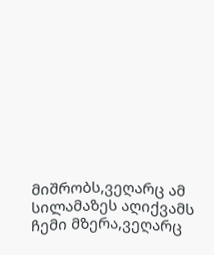მიშრობს,ვეღარც ამ სილამაზეს აღიქვამს ჩემი მზერა,ვეღარც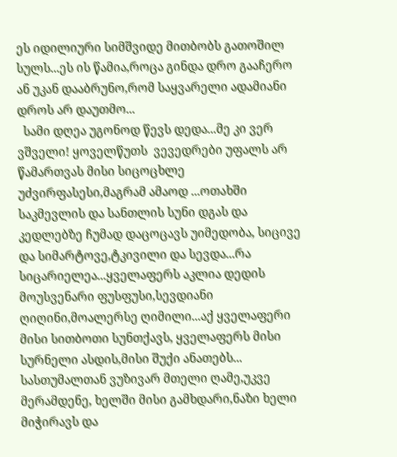ეს იდილიური სიმშვიდე მითბობს გათოშილ სულს...ეს ის წამია,როცა გინდა დრო გააჩერო ან უკან დააბრუნო,რომ საყვარელი ადამიანი დროს არ დაუთმო...
  სამი დღეა უგონოდ წევს დედა...მე კი ვერ ვშველი! ყოველწუთს  ვევედრები უფალს არ წამართვას მისი სიცოცხლე უძვირფასესი,მაგრამ ამაოდ ...ოთახში საკმევლის და სანთლის სუნი დგას და კედლებზე ჩუმად დაცოცავს უიმედობა, სიცივე და სიმარტოვე,ტკივილი და სევდა...რა სიცარიელეა...ყველაფერს აკლია დედის მოუსვენარი ფუსფუსი,სევდიანი ღიღინი,მოალერსე ღიმილი...აქ ყველაფერი მისი სითბოთი სუნთქავს, ყველაფერს მისი სურნელი ასდის,მისი შუქი ანათებს... სასთუმალთან ვუზივარ მთელი ღამე,უკვე მერამდენე, ხელში მისი გამხდარი,ნაზი ხელი მიჭირავს და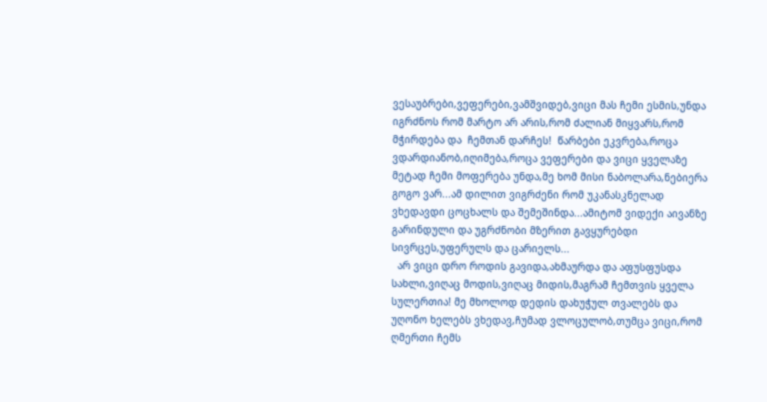ვესაუბრები,ვეფერები,ვამშვიდებ,ვიცი მას ჩემი ესმის,უნდა იგრძნოს რომ მარტო არ არის,რომ ძალიან მიყვარს,რომ მჭირდება და  ჩემთან დარჩეს!  წარბები ეკვრება,როცა ვდარდიანობ,იღიმება,როცა ვეფერები და ვიცი ყველაზე მეტად ჩემი მოფერება უნდა,მე ხომ მისი ნაბოლარა,ნებიერა გოგო ვარ...ამ დილით ვიგრძენი რომ უკანასკნელად ვხედავდი ცოცხალს და შემეშინდა...ამიტომ ვიდექი აივანზე გარინდული და უგრძნობი მზერით გავყურებდი სივრცეს,უფერულს და ცარიელს...
  არ ვიცი დრო როდის გავიდა,ახმაურდა და აფუსფუსდა სახლი,ვიღაც მოდის,ვიღაც მიდის,მაგრამ ჩემთვის ყველა სულერთია! მე მხოლოდ დედის დახუჭულ თვალებს და უღონო ხელებს ვხედავ,ჩუმად ვლოცულობ,თუმცა ვიცი,რომ ღმერთი ჩემს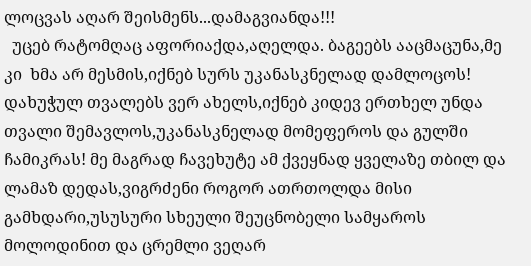ლოცვას აღარ შეისმენს...დამაგვიანდა!!!
  უცებ რატომღაც აფორიაქდა,აღელდა. ბაგეებს ააცმაცუნა,მე კი  ხმა არ მესმის,იქნებ სურს უკანასკნელად დამლოცოს! დახუჭულ თვალებს ვერ ახელს,იქნებ კიდევ ერთხელ უნდა თვალი შემავლოს,უკანასკნელად მომეფეროს და გულში ჩამიკრას! მე მაგრად ჩავეხუტე ამ ქვეყნად ყველაზე თბილ და ლამაზ დედას,ვიგრძენი როგორ ათრთოლდა მისი გამხდარი,უსუსური სხეული შეუცნობელი სამყაროს მოლოდინით და ცრემლი ვეღარ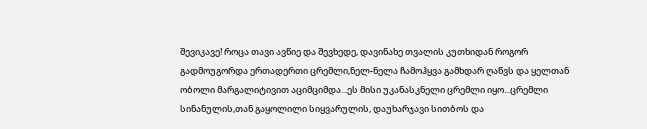შევიკავე! როცა თავი ავწიე და შევხედე, დავინახე თვალის კუთხიდან როგორ გადმოუგორდა ერთადერთი ცრემლი,ნელ-ნელა ჩამოჰყვა გამხდარ ღაწვს და ყელთან ობოლი მარგალიტივით აციმციმდა...ეს მისი უკანასკნელი ცრემლი იყო...ცრემლი სინანულის,თან გაყოლილი სიყვარულის, დაუხარჯავი სითბოს და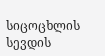სიცოცხლის სევდის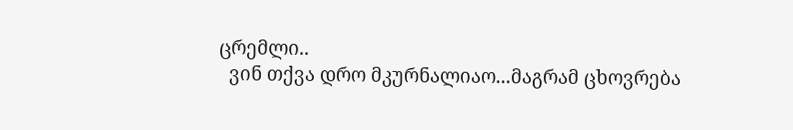ცრემლი..
  ვინ თქვა დრო მკურნალიაო...მაგრამ ცხოვრება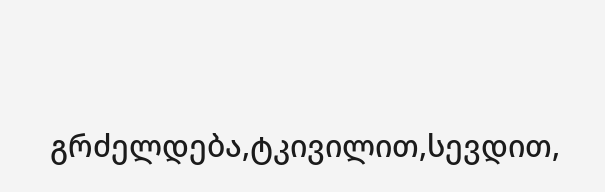გრძელდება,ტკივილით,სევდით,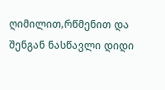ღიმილით,რწმენით და შენგან ნასწავლი დიდი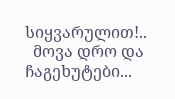სიყვარულით!..
  მოვა დრო და ჩაგეხუტები...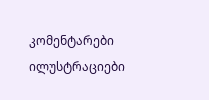კომენტარები ილუსტრაციები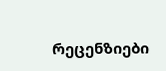რეცენზიები